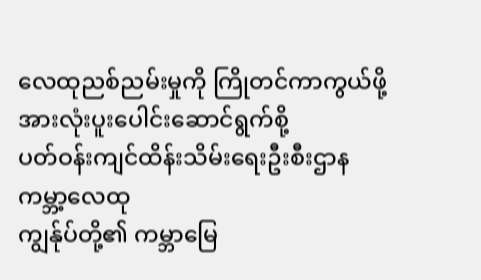လေထုညစ်ညမ်းမှုကို ကြိုတင်ကာကွယ်ဖို့ အားလုံးပူးပေါင်းဆောင်ရွက်စို့
ပတ်ဝန်းကျင်ထိန်းသိမ်းရေးဦးစီးဌာန
ကမ္ဘာ့လေထု
ကျွန်ုပ်တို့၏ ကမ္ဘာမြေ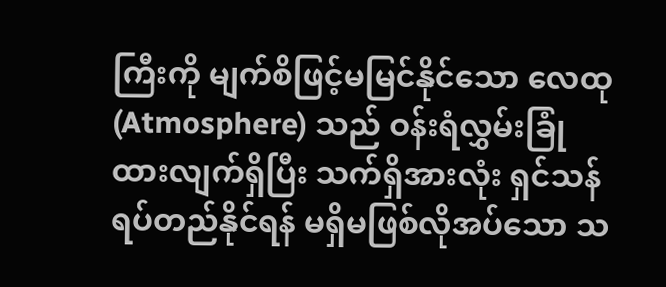ကြီးကို မျက်စိဖြင့်မမြင်နိုင်သော လေထု (Atmosphere) သည် ဝန်းရံလွှမ်းခြုံထားလျက်ရှိပြီး သက်ရှိအားလုံး ရှင်သန်ရပ်တည်နိုင်ရန် မရှိမဖြစ်လိုအပ်သော သ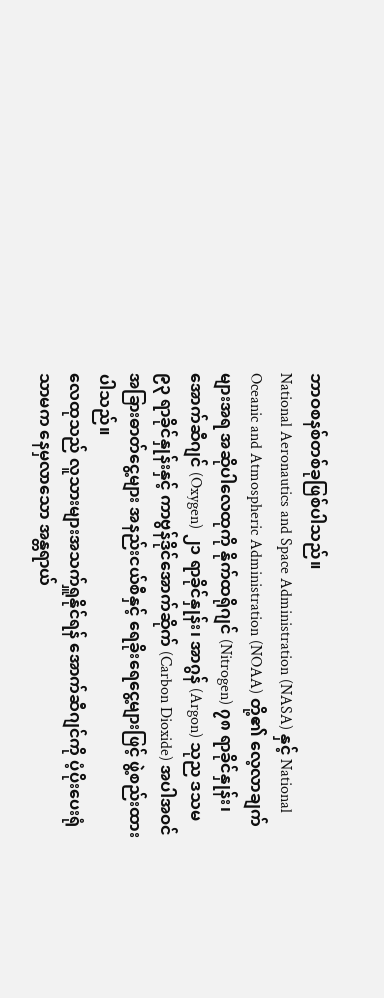ဘာဝစနစ်တစ်ခုဖြစ်ပါသည်။
National Aeronautics and Space Administration (NASA) နှင့် National Oceanic and Atmospheric Administration (NOAA) တို့၏ လေ့လာချက်များအရ အဆိုပါလေထုကို နိုက်ထရိုဂျင် (Nitrogen) ၇၈ ရာခိုင်နှုန်း၊ အောက်ဆီဂျင် (Oxygen) ၂၁ ရာခိုင်နှုန်း၊ အာဂွန် (Argon) သုည ဒသမ ၉၃ ရာခိုင်နှုန်းနှင့် ကာဗွန်ဒိုင်အောက်ဆိုက် (Carbon Dioxide) အပါအဝင် အခြားဓာတ်ငွေ့များ အနည်းငယ်စီနှင့် ရေခိုးရေငွေ့များဖြင့် ဖွဲ့စည်းထားပါသည်။
လေထုသည် လူသားများအသက်ရှူနိုင်ရန် အောက်ဆီဂျင်ကို ပံ့ပိုးပေးရုံသာမက နေမှလာသော အန္တရာယ်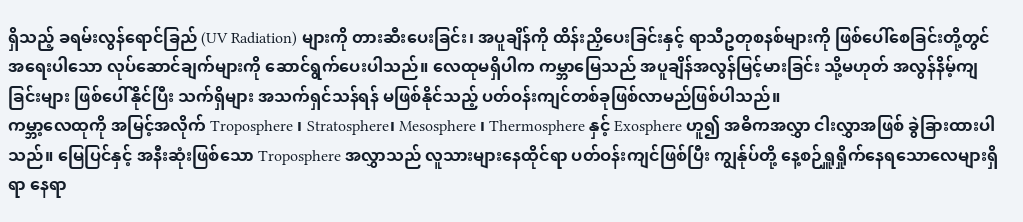ရှိသည့် ခရမ်းလွန်ရောင်ခြည် (UV Radiation) များကို တားဆီးပေးခြင်း၊ အပူချိန်ကို ထိန်းညှိပေးခြင်းနှင့် ရာသီဥတုစနစ်များကို ဖြစ်ပေါ်စေခြင်းတို့တွင် အရေးပါသော လုပ်ဆောင်ချက်များကို ဆောင်ရွက်ပေးပါသည်။ လေထုမရှိပါက ကမ္ဘာမြေသည် အပူချိန်အလွန်မြင့်မားခြင်း သို့မဟုတ် အလွန်နိမ့်ကျခြင်းများ ဖြစ်ပေါ်နိုင်ပြီး သက်ရှိများ အသက်ရှင်သန်ရန် မဖြစ်နိုင်သည့် ပတ်ဝန်းကျင်တစ်ခုဖြစ်လာမည်ဖြစ်ပါသည်။
ကမ္ဘာ့လေထုကို အမြင့်အလိုက် Troposphere ၊ Stratosphere၊ Mesosphere ၊ Thermosphere နှင့် Exosphere ဟူ၍ အဓိကအလွှာ ငါးလွှာအဖြစ် ခွဲခြားထားပါသည်။ မြေပြင်နှင့် အနီးဆုံးဖြစ်သော Troposphere အလွှာသည် လူသားများနေထိုင်ရာ ပတ်ဝန်းကျင်ဖြစ်ပြီး ကျွန်ုပ်တို့ နေ့စဉ်ရှူရှိုက်နေရသောလေများရှိရာ နေရာ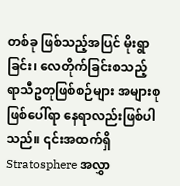တစ်ခု ဖြစ်သည့်အပြင် မိုးရွာခြင်း၊ လေတိုက်ခြင်းစသည့် ရာသီဥတုဖြစ်စဉ်များ အများစုဖြစ်ပေါ်ရာ နေရာလည်းဖြစ်ပါသည်။ ၎င်းအထက်ရှိ Stratosphere အလွှာ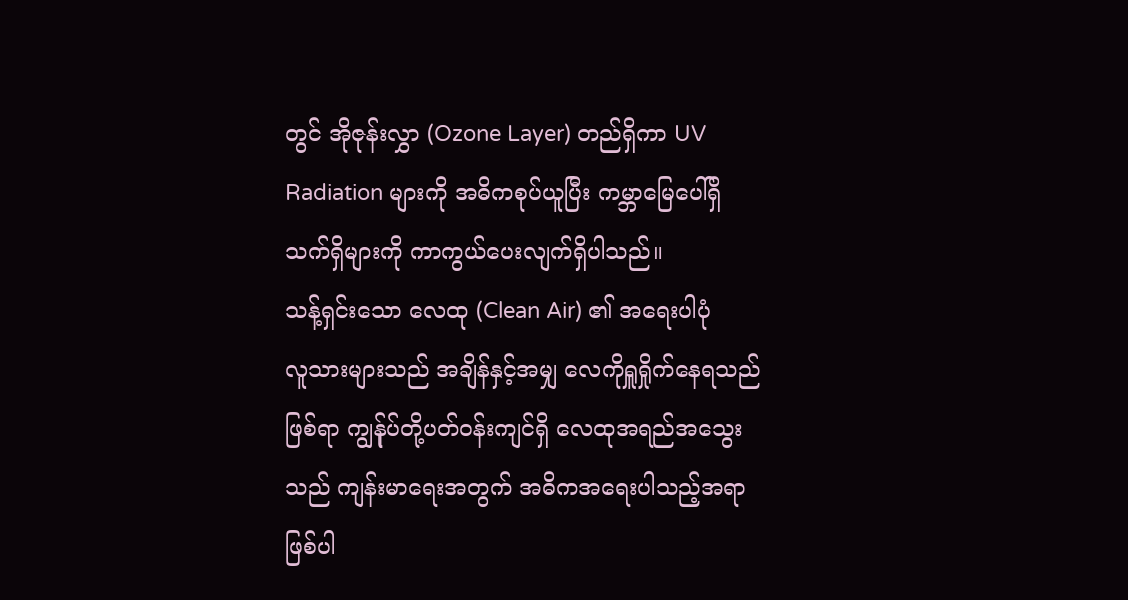တွင် အိုဇုန်းလွှာ (Ozone Layer) တည်ရှိကာ UV Radiation များကို အဓိကစုပ်ယူပြီး ကမ္ဘာမြေပေါ်ရှိ သက်ရှိများကို ကာကွယ်ပေးလျက်ရှိပါသည်။
သန့်ရှင်းသော လေထု (Clean Air) ၏ အရေးပါပုံ
လူသားများသည် အချိန်နှင့်အမျှ လေကိုရှူရှိုက်နေရသည်ဖြစ်ရာ ကျွန်ုပ်တို့ပတ်ဝန်းကျင်ရှိ လေထုအရည်အသွေးသည် ကျန်းမာရေးအတွက် အဓိကအရေးပါသည့်အရာဖြစ်ပါ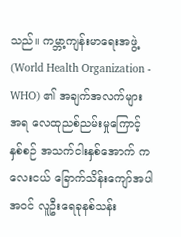သည်။ ကမ္ဘာ့ကျန်းမာရေးအဖွဲ့ (World Health Organization - WHO) ၏ အချက်အလက်များအရ လေထုညစ်ညမ်းမှုကြောင့် နှစ်စဉ် အသက်ငါးနှစ်အောက် ကလေးငယ် ခြောက်သိန်းကျော်အပါအဝင် လူဦးရေခုနစ်သန်း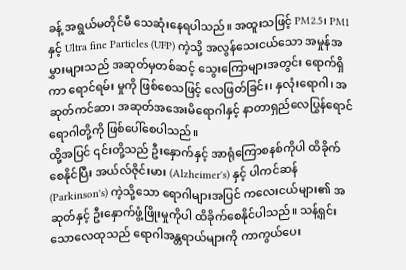ခန့် အရွယ်မတိုင်မီ သေဆုံးနေရပါသည်။ အထူးသဖြင့် PM2.5၊ PM1 နှင့် Ultra fine Particles (UFP) ကဲ့သို့ အလွန်သေးငယ်သော အမှုန်အမွှားများသည် အဆုတ်မှတစ်ဆင့် သွေးကြောများအတွင်း ရောက်ရှိကာ ရောင်ရမ်း မှုကို ဖြစ်စေသဖြင့် လေဖြတ်ခြင်း၊ နှလုံးရောဂါ၊ အဆုတ်ကင်ဆာ၊ အဆုတ်အအေးမိရောဂါနှင့် နာတာရှည်လေပြွန်ရောင်ရောဂါတို့ကို ဖြစ်ပေါ်စေပါသည်။
ထို့အပြင် ၎င်းတို့သည် ဦးနှောက်နှင့် အာရုံကြောစနစ်ကိုပါ ထိခိုက်စေနိုင်ပြီး အယ်လ်ဇိုင်းမား (Alzheimer's) နှင့် ပါကင်ဆန် (Parkinson's) ကဲ့သို့သော ရောဂါများအပြင် ကလေးငယ်များ၏ အဆုတ်နှင့် ဦးနှောက်ဖွံ့ဖြိုးမှုကိုပါ ထိခိုက်စေနိုင်ပါသည်။ သန့်ရှင်းသောလေထုသည် ရောဂါအန္တရာယ်များကို ကာကွယ်ပေး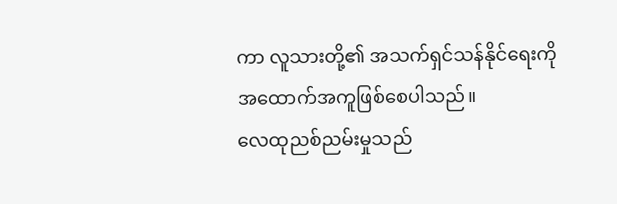ကာ လူသားတို့၏ အသက်ရှင်သန်နိုင်ရေးကို အထောက်အကူဖြစ်စေပါသည်။
လေထုညစ်ညမ်းမှုသည်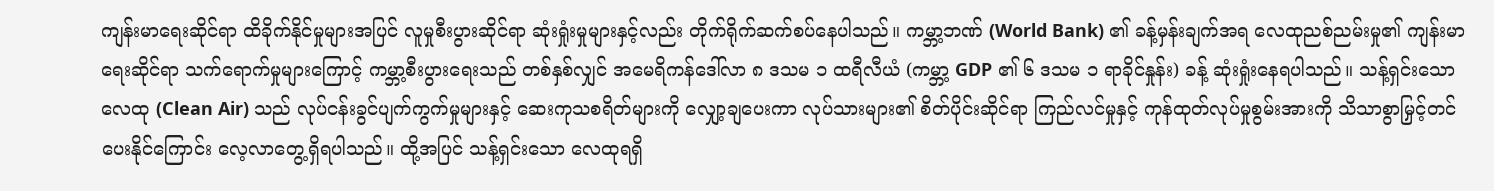ကျန်းမာရေးဆိုင်ရာ ထိခိုက်နိုင်မှုများအပြင် လူမှုစီးပွားဆိုင်ရာ ဆုံးရှုံးမှုများနှင့်လည်း တိုက်ရိုက်ဆက်စပ်နေပါသည်။ ကမ္ဘာ့ဘဏ် (World Bank) ၏ ခန့်မှန်းချက်အရ လေထုညစ်ညမ်းမှု၏ ကျန်းမာရေးဆိုင်ရာ သက်ရောက်မှုများကြောင့် ကမ္ဘာ့စီးပွားရေးသည် တစ်နှစ်လျှင် အမေရိကန်ဒေါ်လာ ၈ ဒသမ ၁ ထရီလီယံ (ကမ္ဘာ့ GDP ၏ ၆ ဒသမ ၁ ရာခိုင်နှုန်း) ခန့် ဆုံးရှုံးနေရပါသည်။ သန့်ရှင်းသော လေထု (Clean Air) သည် လုပ်ငန်းခွင်ပျက်ကွက်မှုများနှင့် ဆေးကုသစရိတ်များကို လျှော့ချပေးကာ လုပ်သားများ၏ စိတ်ပိုင်းဆိုင်ရာ ကြည်လင်မှုနှင့် ကုန်ထုတ်လုပ်မှုစွမ်းအားကို သိသာစွာမြှင့်တင်ပေးနိုင်ကြောင်း လေ့လာတွေ့ရှိရပါသည်။ ထို့အပြင် သန့်ရှင်းသော လေထုရရှိ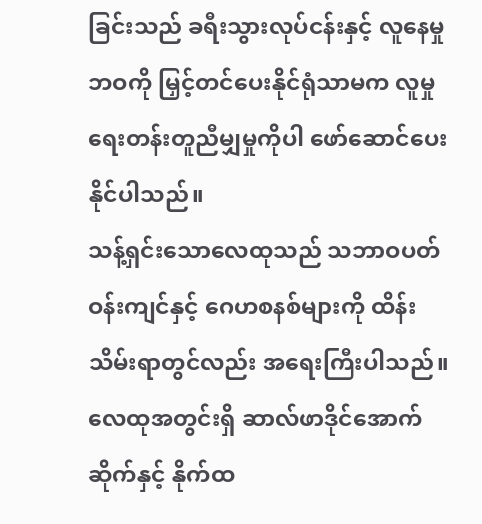ခြင်းသည် ခရီးသွားလုပ်ငန်းနှင့် လူနေမှုဘဝကို မြှင့်တင်ပေးနိုင်ရုံသာမက လူမှုရေးတန်းတူညီမျှမှုကိုပါ ဖော်ဆောင်ပေးနိုင်ပါသည်။
သန့်ရှင်းသောလေထုသည် သဘာဝပတ်ဝန်းကျင်နှင့် ဂေဟစနစ်များကို ထိန်းသိမ်းရာတွင်လည်း အရေးကြီးပါသည်။ လေထုအတွင်းရှိ ဆာလ်ဖာဒိုင်အောက်ဆိုက်နှင့် နိုက်ထ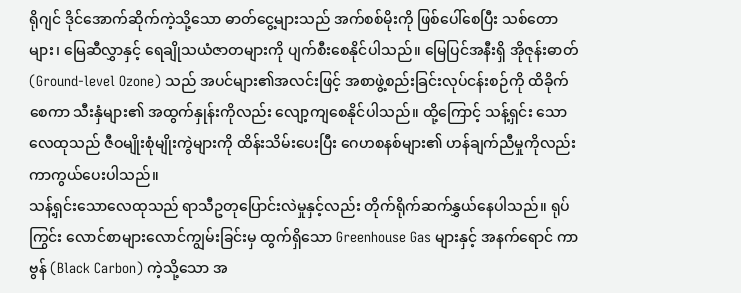ရိုဂျင် ဒိုင်အောက်ဆိုက်ကဲ့သို့သော ဓာတ်ငွေ့များသည် အက်စစ်မိုးကို ဖြစ်ပေါ်စေပြီး သစ်တောများ၊ မြေဆီလွှာနှင့် ရေချိုသယံဇာတများကို ပျက်စီးစေနိုင်ပါသည်။ မြေပြင်အနီးရှိ အိုဇုန်းဓာတ် (Ground-level Ozone) သည် အပင်များ၏အလင်းဖြင့် အစာဖွဲ့စည်းခြင်းလုပ်ငန်းစဉ်ကို ထိခိုက်စေကာ သီးနှံများ၏ အထွက်နှုန်းကိုလည်း လျော့ကျစေနိုင်ပါသည်။ ထို့ကြောင့် သန့်ရှင်း သောလေထုသည် ဇီဝမျိုးစုံမျိုးကွဲများကို ထိန်းသိမ်းပေးပြီး ဂေဟစနစ်များ၏ ဟန်ချက်ညီမှုကိုလည်း ကာကွယ်ပေးပါသည်။
သန့်ရှင်းသောလေထုသည် ရာသီဥတုပြောင်းလဲမှုနှင့်လည်း တိုက်ရိုက်ဆက်နွှယ်နေပါသည်။ ရုပ်ကြွင်း လောင်စာများလောင်ကျွမ်းခြင်းမှ ထွက်ရှိသော Greenhouse Gas များနှင့် အနက်ရောင် ကာဗွန် (Black Carbon) ကဲ့သို့သော အ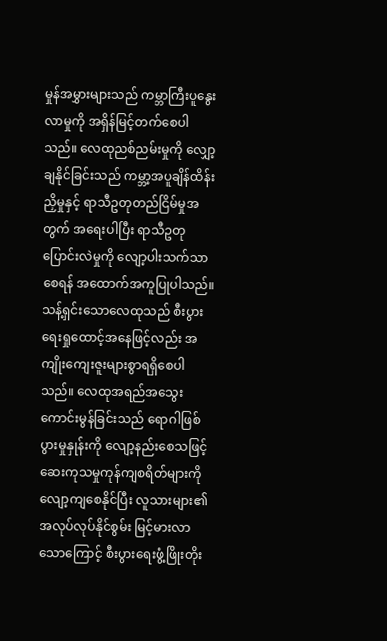မှုန်အမွှားများသည် ကမ္ဘာကြီးပူနွေးလာမှုကို အရှိန်မြင့်တက်စေပါသည်။ လေထုညစ်ညမ်းမှုကို လျှော့ချနိုင်ခြင်းသည် ကမ္ဘာ့အပူချိန်ထိန်းညှိမှုနှင့် ရာသီဥတုတည်ငြိမ်မှုအတွက် အရေးပါပြီး ရာသီဥတုပြောင်းလဲမှုကို လျော့ပါးသက်သာစေရန် အထောက်အကူပြုပါသည်။
သန့်ရှင်းသောလေထုသည် စီးပွားရေးရှုထောင့်အနေဖြင့်လည်း အကျိုးကျေးဇူးများစွာရရှိစေပါသည်။ လေထုအရည်အသွေးကောင်းမွန်ခြင်းသည် ရောဂါဖြစ်ပွားမှုနှုန်းကို လျော့နည်းစေသဖြင့် ဆေးကုသမှုကုန်ကျစရိတ်များကို လျော့ကျစေနိုင်ပြီး လူသားများ၏ အလုပ်လုပ်နိုင်စွမ်း မြင့်မားလာသောကြောင့် စီးပွားရေးဖွံ့ဖြိုးတိုး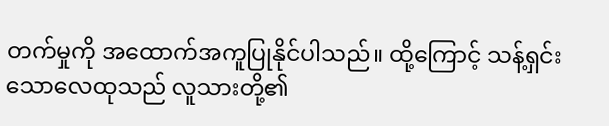တက်မှုကို အထောက်အကူပြုနိုင်ပါသည်။ ထို့ကြောင့် သန့်ရှင်းသောလေထုသည် လူသားတို့၏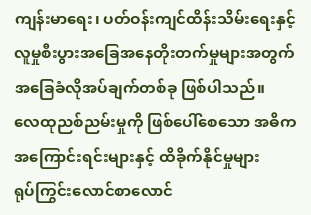ကျန်းမာရေး၊ ပတ်ဝန်းကျင်ထိန်းသိမ်းရေးနှင့် လူမှုစီးပွားအခြေအနေတိုးတက်မှုများအတွက် အခြေခံလိုအပ်ချက်တစ်ခု ဖြစ်ပါသည်။
လေထုညစ်ညမ်းမှုကို ဖြစ်ပေါ်စေသော အဓိကအကြောင်းရင်းများနှင့် ထိခိုက်နိုင်မှုများ
ရုပ်ကြွင်းလောင်စာလောင်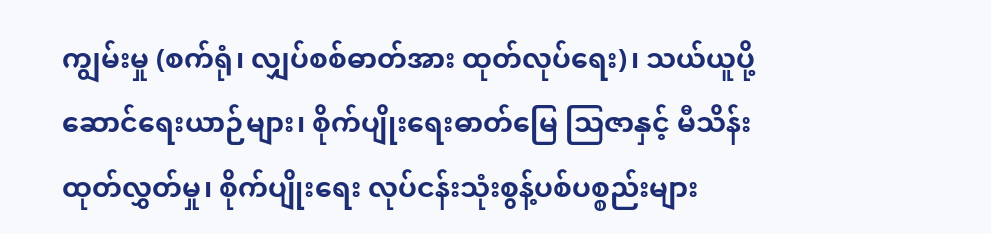ကျွမ်းမှု (စက်ရုံ၊ လျှပ်စစ်ဓာတ်အား ထုတ်လုပ်ရေး)၊ သယ်ယူပို့ဆောင်ရေးယာဉ်များ၊ စိုက်ပျိုးရေးဓာတ်မြေ သြဇာနှင့် မီသိန်းထုတ်လွှတ်မှု၊ စိုက်ပျိုးရေး လုပ်ငန်းသုံးစွန့်ပစ်ပစ္စည်းများ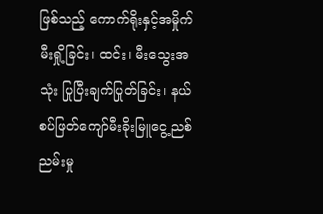ဖြစ်သည့် ကောက်ရိုးနှင့်အမှိုက်မီးရှို့ခြင်း၊ ထင်း၊ မီးသွေးအသုံး ပြုပြီးချက်ပြုတ်ခြင်း၊ နယ်စပ်ဖြတ်ကျော်မီးခိုးမြူငွေ့ညစ်ညမ်းမှု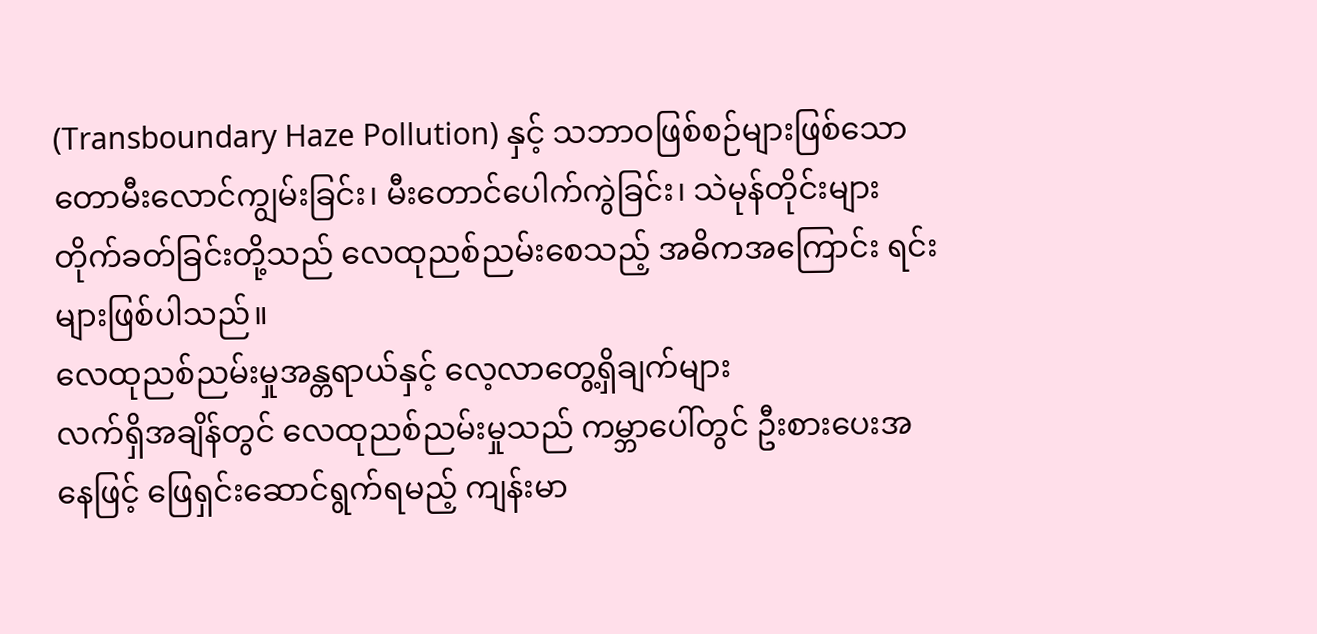(Transboundary Haze Pollution) နှင့် သဘာဝဖြစ်စဉ်များဖြစ်သော တောမီးလောင်ကျွမ်းခြင်း၊ မီးတောင်ပေါက်ကွဲခြင်း၊ သဲမုန်တိုင်းများ တိုက်ခတ်ခြင်းတို့သည် လေထုညစ်ညမ်းစေသည့် အဓိကအကြောင်း ရင်းများဖြစ်ပါသည်။
လေထုညစ်ညမ်းမှုအန္တရာယ်နှင့် လေ့လာတွေ့ရှိချက်များ
လက်ရှိအချိန်တွင် လေထုညစ်ညမ်းမှုသည် ကမ္ဘာပေါ်တွင် ဦးစားပေးအနေဖြင့် ဖြေရှင်းဆောင်ရွက်ရမည့် ကျန်းမာ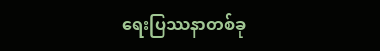ရေးပြဿနာတစ်ခု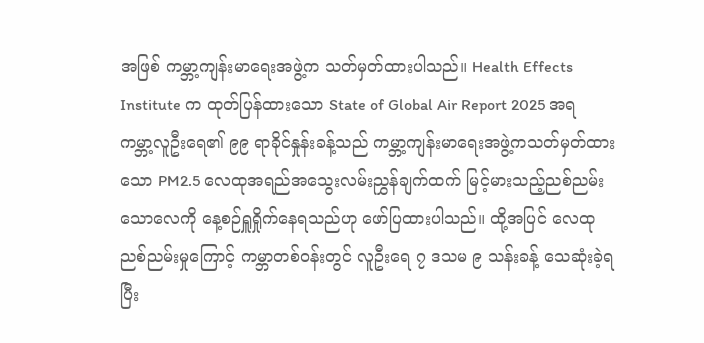အဖြစ် ကမ္ဘာ့ကျန်းမာရေးအဖွဲ့က သတ်မှတ်ထားပါသည်။ Health Effects Institute က ထုတ်ပြန်ထားသော State of Global Air Report 2025 အရ ကမ္ဘာ့လူဦးရေ၏ ၉၉ ရာခိုင်နှုန်းခန့်သည် ကမ္ဘာ့ကျန်းမာရေးအဖွဲ့ကသတ်မှတ်ထားသော PM2.5 လေထုအရည်အသွေးလမ်းညွှန်ချက်ထက် မြင့်မားသည့်ညစ်ညမ်းသောလေကို နေ့စဉ်ရှူရှိုက်နေရသည်ဟု ဖော်ပြထားပါသည်။ ထို့အပြင် လေထုညစ်ညမ်းမှုကြောင့် ကမ္ဘာတစ်ဝန်းတွင် လူဦးရေ ၇ ဒသမ ၉ သန်းခန့် သေဆုံးခဲ့ရပြီး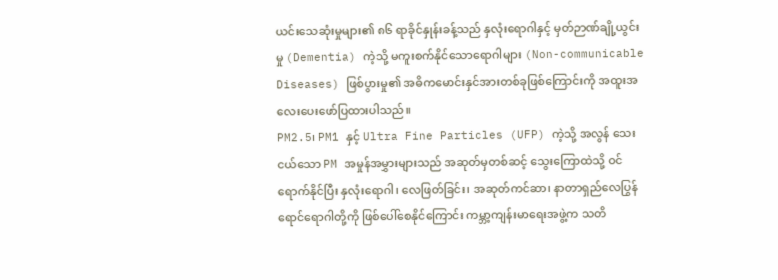ယင်းသေဆုံးမှုများ၏ ၈၆ ရာခိုင်နှုန်းခန့်သည် နှလုံးရောဂါနှင့် မှတ်ဉာဏ်ချို့ယွင်းမှု (Dementia) ကဲ့သို့ မကူးစက်နိုင်သောရောဂါများ (Non-communicable Diseases) ဖြစ်ပွားမှု၏ အဓိကမောင်းနှင်အားတစ်ခုဖြစ်ကြောင်းကို အထူးအလေးပေးဖော်ပြထားပါသည်။
PM2.5၊ PM1 နှင့် Ultra Fine Particles (UFP) ကဲ့သို့ အလွန် သေးငယ်သော PM အမှုန်အမွှားများသည် အဆုတ်မှတစ်ဆင့် သွေးကြောထဲသို့ ဝင်ရောက်နိုင်ပြီး နှလုံးရောဂါ၊ လေဖြတ်ခြင်း၊ အဆုတ်ကင်ဆာ၊ နာတာရှည်လေပြွန်ရောင်ရောဂါတို့ကို ဖြစ်ပေါ်စေနိုင်ကြောင်း ကမ္ဘာ့ကျန်းမာရေးအဖွဲ့က သတိ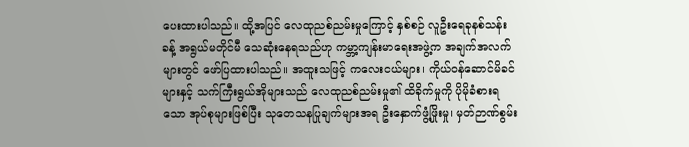ပေးထားပါသည်။ ထို့အပြင် လေထုညစ်ညမ်းမှုကြောင့် နှစ်စဉ် လူဦးရေခုနစ်သန်းခန့် အရွယ်မတိုင်မီ သေဆုံးနေရသည်ဟု ကမ္ဘာ့ကျန်းမာရေးအဖွဲ့က အချက်အလက်များတွင် ဖော်ပြထားပါသည်။ အထူးသဖြင့် ကလေးငယ်များ၊ ကိုယ်ဝန်ဆောင်မိခင်များနှင့် သက်ကြီးရွယ်အိုများသည် လေထုညစ်ညမ်းမှု၏ ထိခိုက်မှုကို ပိုမိုခံစားရသော အုပ်စုများဖြစ်ပြီး သုတေသနပြုချက်များအရ ဦးနှောက်ဖွံ့ဖြိုးမှု၊ မှတ်ဉာဏ်စွမ်း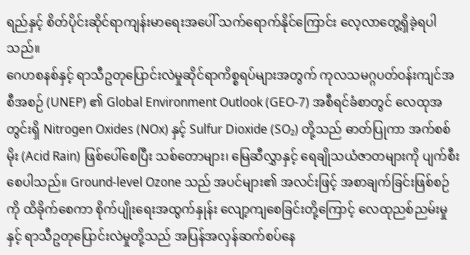ရည်နှင့် စိတ်ပိုင်းဆိုင်ရာကျန်းမာရေးအပေါ် သက်ရောက်နိုင်ကြောင်း လေ့လာတွေ့ရှိခဲ့ရပါသည်။
ဂေဟစနစ်နှင့် ရာသီဥတုပြောင်းလဲမှုဆိုင်ရာကိစ္စရပ်များအတွက် ကုလသမဂ္ဂပတ်ဝန်းကျင်အစီအစဉ် (UNEP) ၏ Global Environment Outlook (GEO-7) အစီရင်ခံစာတွင် လေထုအတွင်းရှိ Nitrogen Oxides (NOx) နှင့် Sulfur Dioxide (SO₂) တို့သည် ဓာတ်ပြုကာ အက်စစ်မိုး (Acid Rain) ဖြစ်ပေါ်စေပြီး သစ်တောများ၊ မြေဆီလွှာနှင့် ရေချိုသယံဇာတများကို ပျက်စီးစေပါသည်။ Ground-level Ozone သည် အပင်များ၏ အလင်းဖြင့် အစာချက်ခြင်းဖြစ်စဉ်ကို ထိခိုက်စေကာ စိုက်ပျိုးရေးအထွက်နှုန်း လျော့ကျစေခြင်းတို့ကြောင့် လေထုညစ်ညမ်းမှုနှင့် ရာသီဥတုပြောင်းလဲမှုတို့သည် အပြန်အလှန်ဆက်စပ်နေ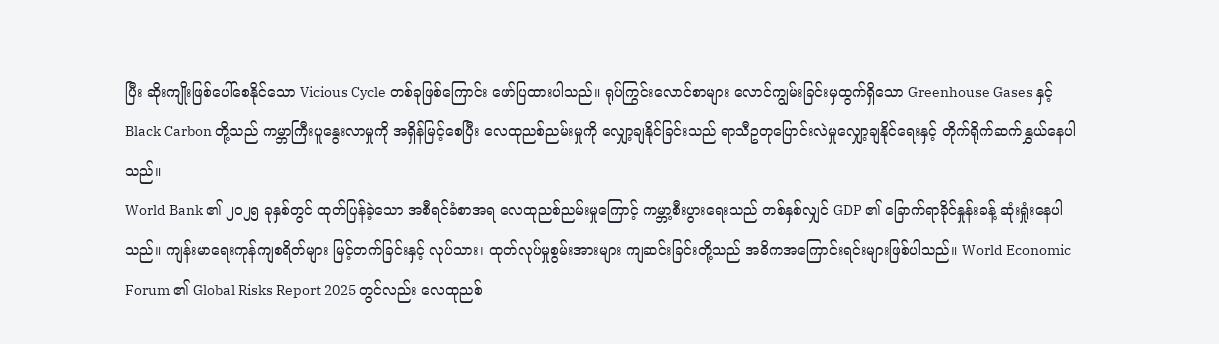ပြီး ဆိုးကျိုးဖြစ်ပေါ်စေနိုင်သော Vicious Cycle တစ်ခုဖြစ်ကြောင်း ဖော်ပြထားပါသည်။ ရုပ်ကြွင်းလောင်စာများ လောင်ကျွမ်းခြင်းမှထွက်ရှိသော Greenhouse Gases နှင့် Black Carbon တို့သည် ကမ္ဘာကြီးပူနွေးလာမှုကို အရှိန်မြင့်စေပြီး လေထုညစ်ညမ်းမှုကို လျှော့ချနိုင်ခြင်းသည် ရာသီဥတုပြောင်းလဲမှုလျှော့ချနိုင်ရေးနှင့် တိုက်ရိုက်ဆက်နွှယ်နေပါသည်။
World Bank ၏ ၂၀၂၅ ခုနှစ်တွင် ထုတ်ပြန်ခဲ့သော အစီရင်ခံစာအရ လေထုညစ်ညမ်းမှုကြောင့် ကမ္ဘာ့စီးပွားရေးသည် တစ်နှစ်လျှင် GDP ၏ ခြောက်ရာခိုင်နှုန်းခန့် ဆုံးရှုံးနေပါသည်။ ကျန်းမာရေးကုန်ကျစရိတ်များ မြင့်တက်ခြင်းနှင့် လုပ်သား၊ ထုတ်လုပ်မှုစွမ်းအားများ ကျဆင်းခြင်းတို့သည် အဓိကအကြောင်းရင်းများဖြစ်ပါသည်။ World Economic Forum ၏ Global Risks Report 2025 တွင်လည်း လေထုညစ်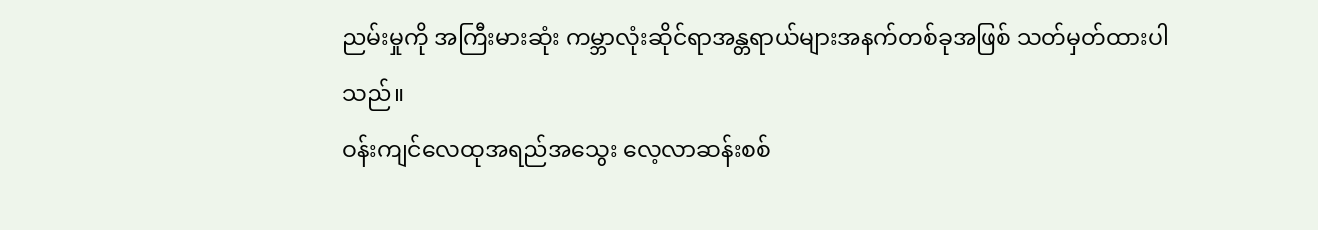ညမ်းမှုကို အကြီးမားဆုံး ကမ္ဘာလုံးဆိုင်ရာအန္တရာယ်များအနက်တစ်ခုအဖြစ် သတ်မှတ်ထားပါသည်။
ဝန်းကျင်လေထုအရည်အသွေး လေ့လာဆန်းစစ်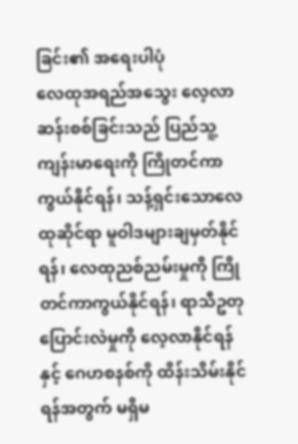ခြင်း၏ အရေးပါပုံ
လေထုအရည်အသွေး လေ့လာဆန်းစစ်ခြင်းသည် ပြည်သူ့ကျန်းမာရေးကို ကြိုတင်ကာကွယ်နိုင်ရန်၊ သန့်ရှင်းသောလေထုဆိုင်ရာ မူဝါဒများချမှတ်နိုင်ရန်၊ လေထုညစ်ညမ်းမှုကို ကြိုတင်ကာကွယ်နိုင်ရန်၊ ရာသီဥတုပြောင်းလဲမှုကို လေ့လာနိုင်ရန်နှင့် ဂေဟစနစ်ကို ထိန်းသိမ်းနိုင်ရန်အတွက် မရှိမ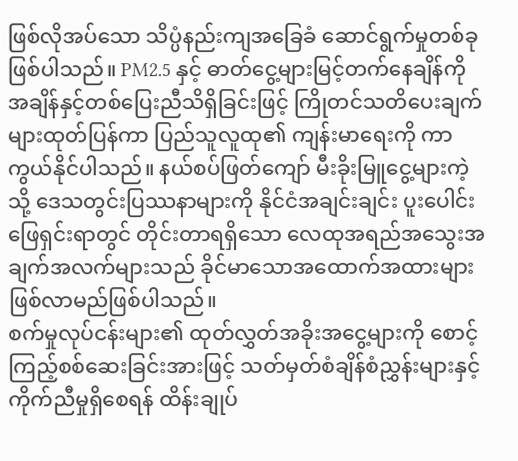ဖြစ်လိုအပ်သော သိပ္ပံနည်းကျအခြေခံ ဆောင်ရွက်မှုတစ်ခုဖြစ်ပါသည်။ PM2.5 နှင့် ဓာတ်ငွေ့များမြင့်တက်နေချိန်ကို အချိန်နှင့်တစ်ပြေးညီသိရှိခြင်းဖြင့် ကြိုတင်သတိပေးချက်များထုတ်ပြန်ကာ ပြည်သူလူထု၏ ကျန်းမာရေးကို ကာကွယ်နိုင်ပါသည်။ နယ်စပ်ဖြတ်ကျော် မီးခိုးမြူငွေ့များကဲ့သို့ ဒေသတွင်းပြဿနာများကို နိုင်ငံအချင်းချင်း ပူးပေါင်းဖြေရှင်းရာတွင် တိုင်းတာရရှိသော လေထုအရည်အသွေးအချက်အလက်များသည် ခိုင်မာသောအထောက်အထားများ ဖြစ်လာမည်ဖြစ်ပါသည်။
စက်မှုလုပ်ငန်းများ၏ ထုတ်လွှတ်အခိုးအငွေ့များကို စောင့်ကြည့်စစ်ဆေးခြင်းအားဖြင့် သတ်မှတ်စံချိန်စံညွှန်းများနှင့် ကိုက်ညီမှုရှိစေရန် ထိန်းချုပ်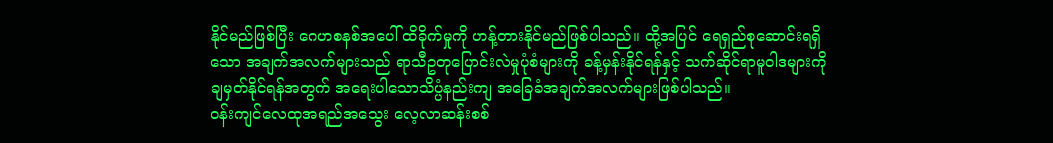နိုင်မည်ဖြစ်ပြီး ဂေဟစနစ်အပေါ် ထိခိုက်မှုကို ဟန့်တားနိုင်မည်ဖြစ်ပါသည်။ ထို့အပြင် ရေရှည်စုဆောင်းရရှိသော အချက်အလက်များသည် ရာသီဥတုပြောင်းလဲမှုပုံစံများကို ခန့်မှန်းနိုင်ရန်နှင့် သက်ဆိုင်ရာမူဝါဒများကို ချမှတ်နိုင်ရန်အတွက် အရေးပါသောသိပ္ပံနည်းကျ အခြေခံအချက်အလက်များဖြစ်ပါသည်။
ဝန်းကျင်လေထုအရည်အသွေး လေ့လာဆန်းစစ်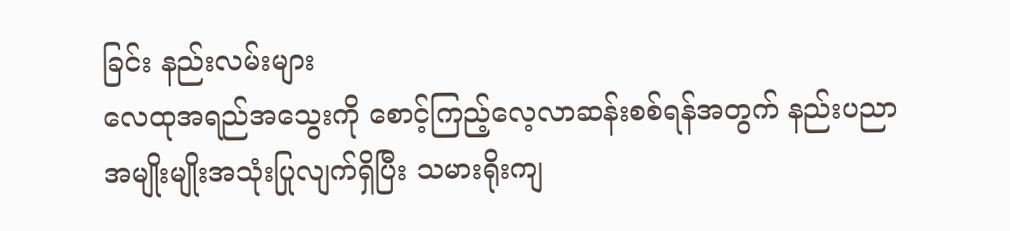ခြင်း နည်းလမ်းများ
လေထုအရည်အသွေးကို စောင့်ကြည့်လေ့လာဆန်းစစ်ရန်အတွက် နည်းပညာအမျိုးမျိုးအသုံးပြုလျက်ရှိပြီး သမားရိုးကျ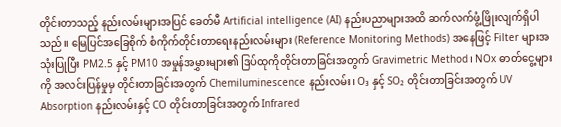တိုင်းတာသည့် နည်းလမ်းများအပြင် ခေတ်မီ Artificial intelligence (AI) နည်းပညာများအထိ ဆက်လက်ဖွံ့ဖြိုးလျက်ရှိပါသည်။ မြေပြင်အခြေစိုက် စံကိုက်တိုင်းတာရေးနည်းလမ်းများ (Reference Monitoring Methods) အနေဖြင့် Filter များအသုံးပြုပြီး PM2.5 နှင့် PM10 အမှုန်အမွှားများ၏ ဒြပ်ထုကိုတိုင်းတာခြင်းအတွက် Gravimetric Method၊ NOx ဓာတ်ငွေ့များကို အလင်းပြန်မှုမှ တိုင်းတာခြင်းအတွက် Chemiluminescence နည်းလမ်း၊ O₃ နှင့် SO₂ တိုင်းတာခြင်းအတွက် UV Absorption နည်းလမ်းနှင့် CO တိုင်းတာခြင်းအတွက် Infrared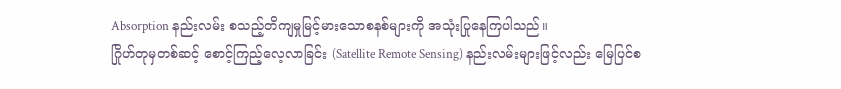Absorption နည်းလမ်း စသည့်တိကျမှုမြင့်မားသောစနစ်များကို အသုံးပြုနေကြပါသည်။
ဂြိုဟ်တုမှတစ်ဆင့် စောင့်ကြည့်လေ့လာခြင်း (Satellite Remote Sensing) နည်းလမ်းများဖြင့်လည်း မြေပြင်စ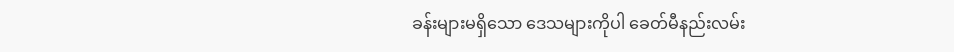ခန်းများမရှိသော ဒေသများကိုပါ ခေတ်မီနည်းလမ်း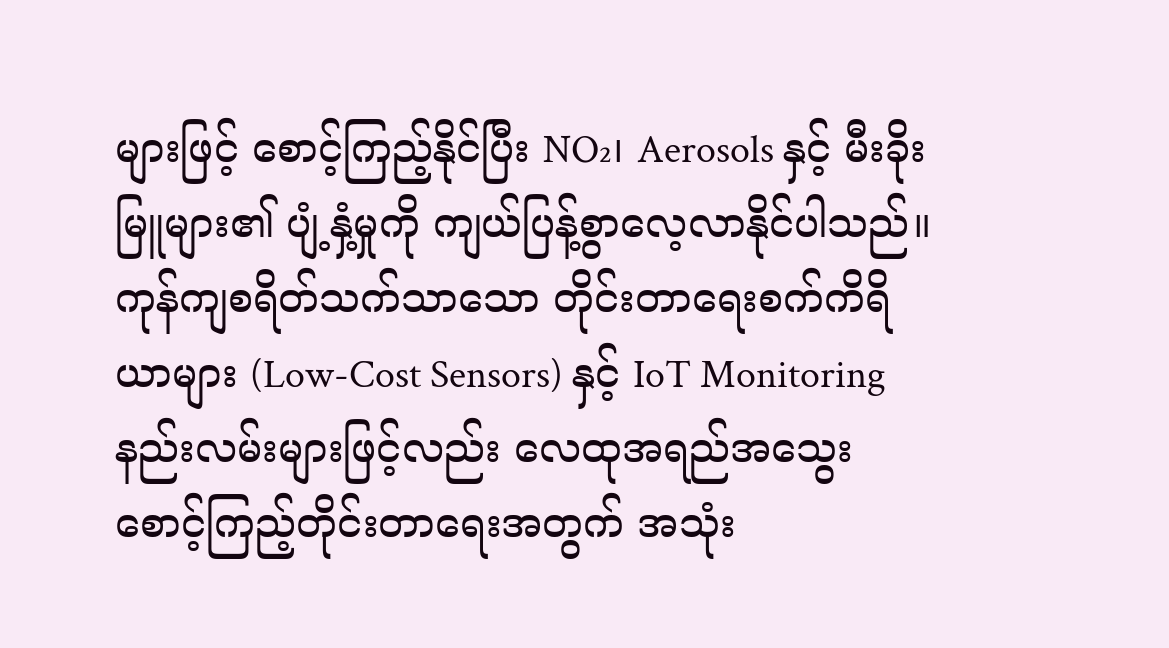များဖြင့် စောင့်ကြည့်နိုင်ပြီး NO₂၊ Aerosols နှင့် မီးခိုးမြူများ၏ ပျံ့နှံ့မှုကို ကျယ်ပြန့်စွာလေ့လာနိုင်ပါသည်။ ကုန်ကျစရိတ်သက်သာသော တိုင်းတာရေးစက်ကိရိယာများ (Low-Cost Sensors) နှင့် IoT Monitoring နည်းလမ်းများဖြင့်လည်း လေထုအရည်အသွေး စောင့်ကြည့်တိုင်းတာရေးအတွက် အသုံး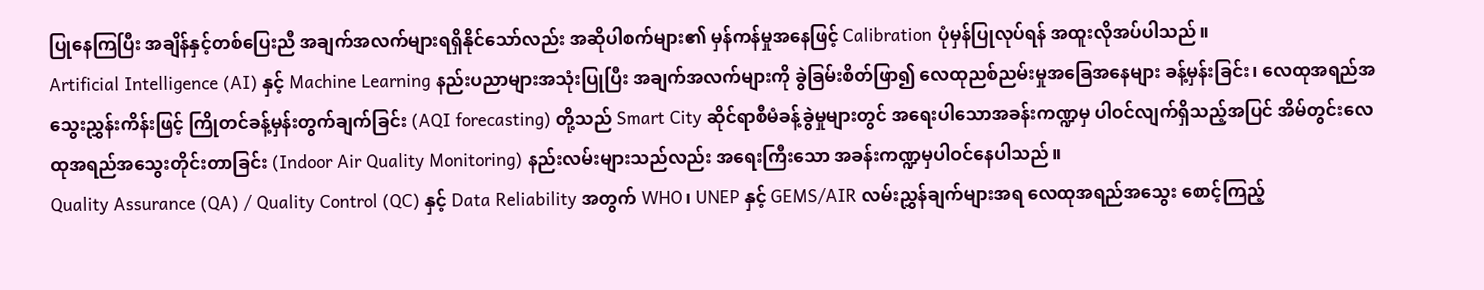ပြုနေကြပြီး အချိန်နှင့်တစ်ပြေးညီ အချက်အလက်များရရှိနိုင်သော်လည်း အဆိုပါစက်များ၏ မှန်ကန်မှုအနေဖြင့် Calibration ပုံမှန်ပြုလုပ်ရန် အထူးလိုအပ်ပါသည်။
Artificial Intelligence (AI) နှင့် Machine Learning နည်းပညာများအသုံးပြုပြီး အချက်အလက်များကို ခွဲခြမ်းစိတ်ဖြာ၍ လေထုညစ်ညမ်းမှုအခြေအနေများ ခန့်မှန်းခြင်း၊ လေထုအရည်အသွေးညွှန်းကိန်းဖြင့် ကြိုတင်ခန့်မှန်းတွက်ချက်ခြင်း (AQI forecasting) တို့သည် Smart City ဆိုင်ရာစီမံခန့်ခွဲမှုများတွင် အရေးပါသောအခန်းကဏ္ဍမှ ပါဝင်လျက်ရှိသည့်အပြင် အိမ်တွင်းလေထုအရည်အသွေးတိုင်းတာခြင်း (Indoor Air Quality Monitoring) နည်းလမ်းများသည်လည်း အရေးကြီးသော အခန်းကဏ္ဍမှပါဝင်နေပါသည်။
Quality Assurance (QA) / Quality Control (QC) နှင့် Data Reliability အတွက် WHO၊ UNEP နှင့် GEMS/AIR လမ်းညွှန်ချက်များအရ လေထုအရည်အသွေး စောင့်ကြည့်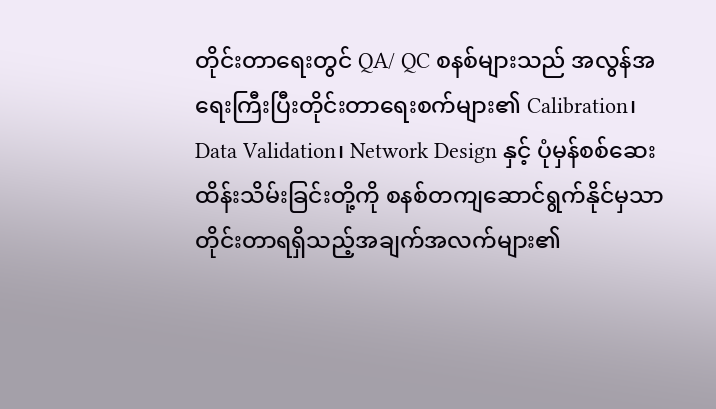တိုင်းတာရေးတွင် QA/ QC စနစ်များသည် အလွန်အရေးကြီးပြီးတိုင်းတာရေးစက်များ၏ Calibration၊ Data Validation၊ Network Design နှင့် ပုံမှန်စစ်ဆေးထိန်းသိမ်းခြင်းတို့ကို စနစ်တကျဆောင်ရွက်နိုင်မှသာ တိုင်းတာရရှိသည့်အချက်အလက်များ၏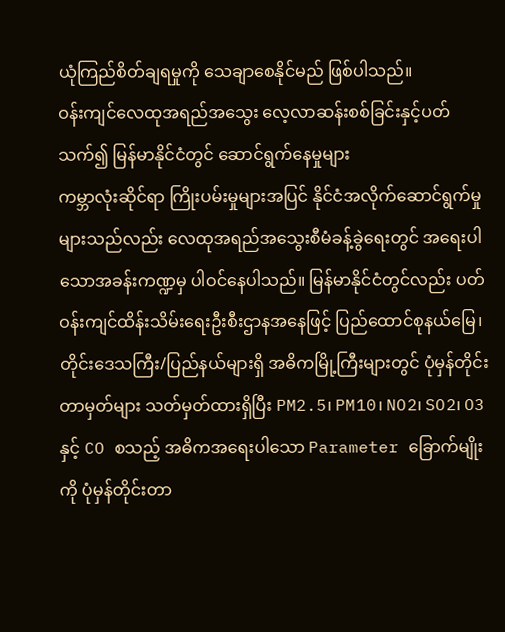ယုံကြည်စိတ်ချရမှုကို သေချာစေနိုင်မည် ဖြစ်ပါသည်။
ဝန်းကျင်လေထုအရည်အသွေး လေ့လာဆန်းစစ်ခြင်းနှင့်ပတ်သက်၍ မြန်မာနိုင်ငံတွင် ဆောင်ရွက်နေမှုများ
ကမ္ဘာလုံးဆိုင်ရာ ကြိုးပမ်းမှုများအပြင် နိုင်ငံအလိုက်ဆောင်ရွက်မှုများသည်လည်း လေထုအရည်အသွေးစီမံခန့်ခွဲရေးတွင် အရေးပါသောအခန်းကဏ္ဍမှ ပါဝင်နေပါသည်။ မြန်မာနိုင်ငံတွင်လည်း ပတ်ဝန်းကျင်ထိန်းသိမ်းရေးဦးစီးဌာနအနေဖြင့် ပြည်ထောင်စုနယ်မြေ၊ တိုင်းဒေသကြီး/ပြည်နယ်များရှိ အဓိကမြို့ကြီးများတွင် ပုံမှန်တိုင်းတာမှတ်များ သတ်မှတ်ထားရှိပြီး PM2.5၊ PM10၊ NO2၊ SO2၊ O3 နှင့် CO စသည့် အဓိကအရေးပါသော Parameter ခြောက်မျိုးကို ပုံမှန်တိုင်းတာ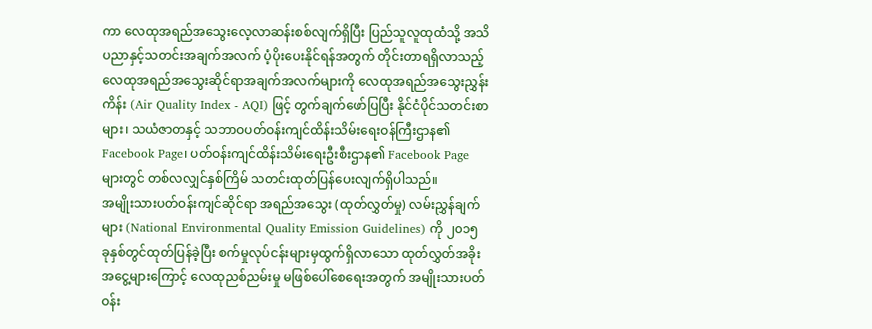ကာ လေထုအရည်အသွေးလေ့လာဆန်းစစ်လျက်ရှိပြီး ပြည်သူလူထုထံသို့ အသိပညာနှင့်သတင်းအချက်အလက် ပံ့ပိုးပေးနိုင်ရန်အတွက် တိုင်းတာရရှိလာသည့် လေထုအရည်အသွေးဆိုင်ရာအချက်အလက်များကို လေထုအရည်အသွေးညွှန်းကိန်း (Air Quality Index - AQI) ဖြင့် တွက်ချက်ဖော်ပြပြီး နိုင်ငံပိုင်သတင်းစာများ၊ သယံဇာတနှင့် သဘာဝပတ်ဝန်းကျင်ထိန်းသိမ်းရေးဝန်ကြီးဌာန၏ Facebook Page၊ ပတ်ဝန်းကျင်ထိန်းသိမ်းရေးဦးစီးဌာန၏ Facebook Page များတွင် တစ်လလျှင်နှစ်ကြိမ် သတင်းထုတ်ပြန်ပေးလျက်ရှိပါသည်။
အမျိုးသားပတ်ဝန်းကျင်ဆိုင်ရာ အရည်အသွေး (ထုတ်လွှတ်မှု) လမ်းညွှန်ချက်များ (National Environmental Quality Emission Guidelines) ကို ၂၀၁၅ ခုနှစ်တွင်ထုတ်ပြန်ခဲ့ပြီး စက်မှုလုပ်ငန်းများမှထွက်ရှိလာသော ထုတ်လွှတ်အခိုးအငွေ့များကြောင့် လေထုညစ်ညမ်းမှု မဖြစ်ပေါ်စေရေးအတွက် အမျိုးသားပတ်ဝန်း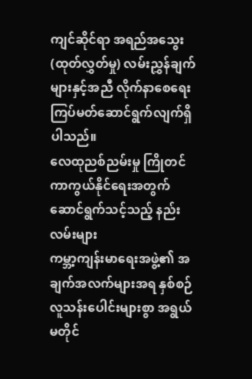ကျင်ဆိုင်ရာ အရည်အသွေး (ထုတ်လွှတ်မှု) လမ်းညွှန်ချက်များနှင့်အညီ လိုက်နာစေရေး ကြပ်မတ်ဆောင်ရွက်လျက်ရှိပါသည်။
လေထုညစ်ညမ်းမှု ကြိုတင်ကာကွယ်နိုင်ရေးအတွက် ဆောင်ရွက်သင့်သည့် နည်းလမ်းများ
ကမ္ဘာ့ကျန်းမာရေးအဖွဲ့၏ အချက်အလက်များအရ နှစ်စဉ်လူသန်းပေါင်းများစွာ အရွယ်မတိုင်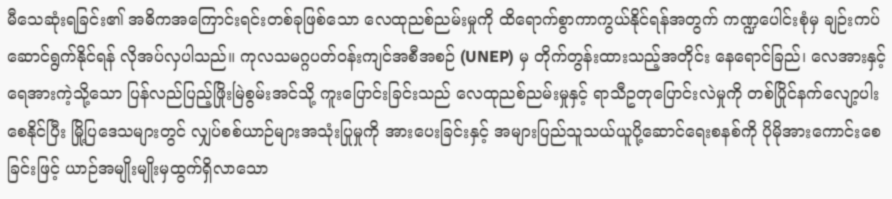မီသေဆုံးရခြင်း၏ အဓိကအကြောင်းရင်းတစ်ခုဖြစ်သော လေထုညစ်ညမ်းမှုကို ထိရောက်စွာကာကွယ်နိုင်ရန်အတွက် ကဏ္ဍပေါင်းစုံမှ ချဉ်းကပ်ဆောင်ရွက်နိုင်ရန် လိုအပ်လှပါသည်။ ကုလသမဂ္ဂပတ်ဝန်းကျင်အစီအစဉ် (UNEP) မှ တိုက်တွန်းထားသည့်အတိုင်း နေရောင်ခြည်၊ လေအားနှင့်ရေအားကဲ့သို့သော ပြန်လည်ပြည့်ဖြိုးမြဲစွမ်းအင်သို့ ကူးပြောင်းခြင်းသည် လေထုညစ်ညမ်းမှုနှင့် ရာသီဥတုပြောင်းလဲမှုကို တစ်ပြိုင်နက်လျော့ပါး စေနိုင်ပြီး မြို့ပြဒေသများတွင် လျှပ်စစ်ယာဉ်များအသုံးပြုမှုကို အားပေးခြင်းနှင့် အများပြည်သူသယ်ယူပို့ဆောင်ရေးစနစ်ကို ပိုမိုအားကောင်းစေခြင်းဖြင့် ယာဉ်အမျိုးမျိုးမှထွက်ရှိလာသော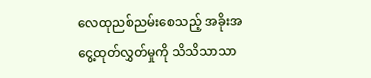လေထုညစ်ညမ်းစေသည့် အခိုးအငွေ့ထုတ်လွှတ်မှုကို သိသိသာသာ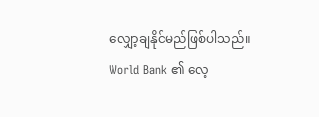လျှော့ချနိုင်မည်ဖြစ်ပါသည်။
World Bank ၏ လေ့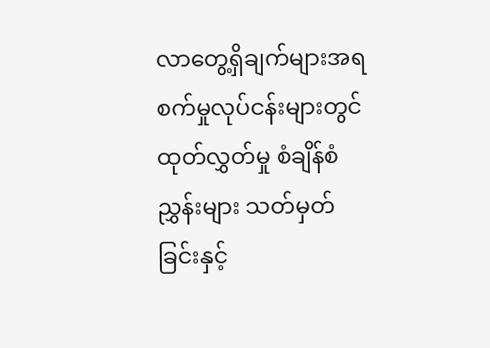လာတွေ့ရှိချက်များအရ စက်မှုလုပ်ငန်းများတွင် ထုတ်လွှတ်မှု စံချိန်စံညွှန်းများ သတ်မှတ်ခြင်းနှင့်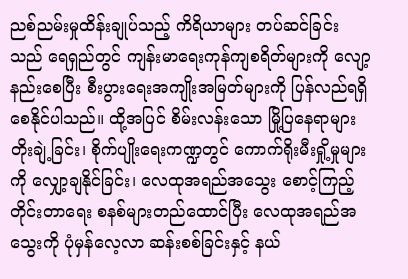ညစ်ညမ်းမှုထိန်းချုပ်သည့် ကိရိယာများ တပ်ဆင်ခြင်းသည် ရေရှည်တွင် ကျန်းမာရေးကုန်ကျစရိတ်များကို လျော့နည်းစေပြီး စီးပွားရေးအကျိုးအမြတ်များကို ပြန်လည်ရရှိစေနိုင်ပါသည်။ ထို့အပြင် စိမ်းလန်းသော မြို့ပြနေရာများတိုးချဲ့ခြင်း၊ စိုက်ပျိုးရေးကဏ္ဍတွင် ကောက်ရိုးမီးရှို့မှုများကို လျှော့ချနိုင်ခြင်း၊ လေထုအရည်အသွေး စောင့်ကြည့်တိုင်းတာရေး စနစ်များတည်ထောင်ပြီး လေထုအရည်အသွေးကို ပုံမှန်လေ့လာ ဆန်းစစ်ခြင်းနှင့် နယ်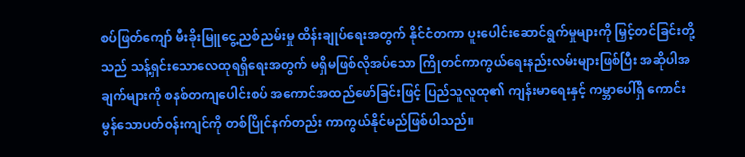စပ်ဖြတ်ကျော် မီးခိုးမြူငွေ့ညစ်ညမ်းမှု ထိန်းချုပ်ရေးအတွက် နိုင်ငံတကာ ပူးပေါင်းဆောင်ရွက်မှုများကို မြှင့်တင်ခြင်းတို့သည် သန့်ရှင်းသောလေထုရရှိရေးအတွက် မရှိမဖြစ်လိုအပ်သော ကြိုတင်ကာကွယ်ရေးနည်းလမ်းများဖြစ်ပြီး အဆိုပါအချက်များကို စနစ်တကျပေါင်းစပ် အကောင်အထည်ဖော်ခြင်းဖြင့် ပြည်သူလူထု၏ ကျန်းမာရေးနှင့် ကမ္ဘာပေါ်ရှိ ကောင်းမွန်သောပတ်ဝန်းကျင်ကို တစ်ပြိုင်နက်တည်း ကာကွယ်နိုင်မည်ဖြစ်ပါသည်။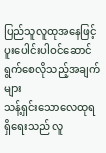ပြည်သူလူထုအနေဖြင့် ပူးပေါင်းပါဝင်ဆောင်ရွက်စေလိုသည့်အချက်များ
သန့်ရှင်းသောလေထုရရှိရေးသည် လူ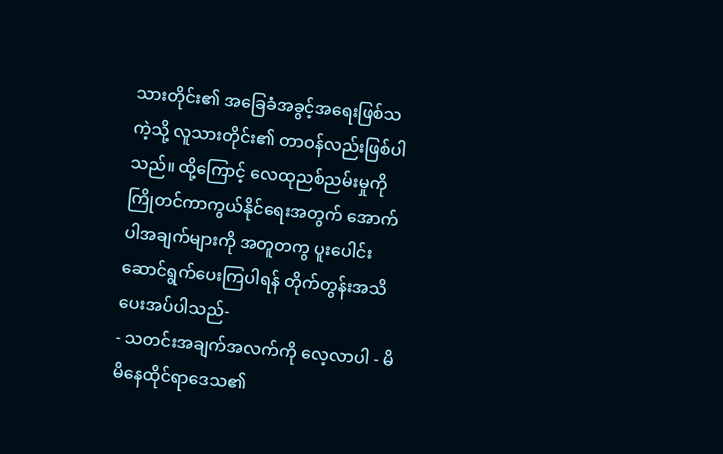သားတိုင်း၏ အခြေခံအခွင့်အရေးဖြစ်သကဲ့သို့ လူသားတိုင်း၏ တာဝန်လည်းဖြစ်ပါသည်။ ထို့ကြောင့် လေထုညစ်ညမ်းမှုကို ကြိုတင်ကာကွယ်နိုင်ရေးအတွက် အောက်ပါအချက်များကို အတူတကွ ပူးပေါင်းဆောင်ရွက်ပေးကြပါရန် တိုက်တွန်းအသိပေးအပ်ပါသည်-
- သတင်းအချက်အလက်ကို လေ့လာပါ - မိမိနေထိုင်ရာဒေသ၏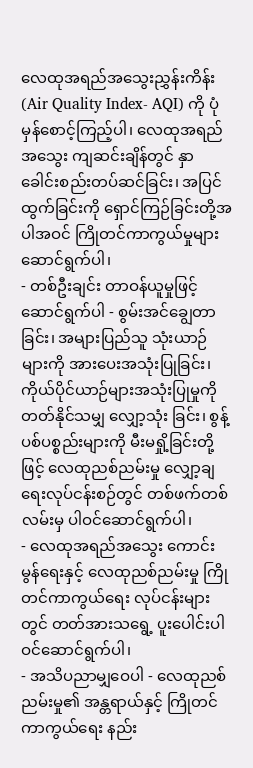လေထုအရည်အသွေးညွှန်းကိန်း (Air Quality Index- AQI) ကို ပုံမှန်စောင့်ကြည့်ပါ၊ လေထုအရည်အသွေး ကျဆင်းချိန်တွင် နှာခေါင်းစည်းတပ်ဆင်ခြင်း၊ အပြင်ထွက်ခြင်းကို ရှောင်ကြဉ်ခြင်းတို့အပါအဝင် ကြိုတင်ကာကွယ်မှုများ ဆောင်ရွက်ပါ၊
- တစ်ဦးချင်း တာဝန်ယူမှုဖြင့် ဆောင်ရွက်ပါ - စွမ်းအင်ချွေတာခြင်း၊ အများပြည်သူ သုံးယာဉ်များကို အားပေးအသုံးပြုခြင်း၊ ကိုယ်ပိုင်ယာဉ်များအသုံးပြုမှုကို တတ်နိုင်သမျှ လျှော့သုံး ခြင်း၊ စွန့်ပစ်ပစ္စည်းများကို မီးမရှို့ခြင်းတို့ဖြင့် လေထုညစ်ညမ်းမှု လျှော့ချရေးလုပ်ငန်းစဉ်တွင် တစ်ဖက်တစ်လမ်းမှ ပါဝင်ဆောင်ရွက်ပါ၊
- လေထုအရည်အသွေး ကောင်းမွန်ရေးနှင့် လေထုညစ်ညမ်းမှု ကြိုတင်ကာကွယ်ရေး လုပ်ငန်းများတွင် တတ်အားသရွေ့ ပူးပေါင်းပါဝင်ဆောင်ရွက်ပါ၊
- အသိပညာမျှဝေပါ - လေထုညစ်ညမ်းမှု၏ အန္တရာယ်နှင့် ကြိုတင်ကာကွယ်ရေး နည်း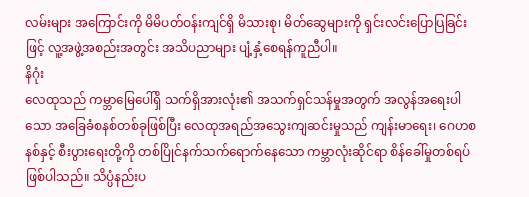လမ်းများ အကြောင်းကို မိမိပတ်ဝန်းကျင်ရှိ မိသားစု၊ မိတ်ဆွေများကို ရှင်းလင်းပြောပြခြင်းဖြင့် လူ့အဖွဲ့အစည်းအတွင်း အသိပညာများ ပျံ့နှံ့စေရန်ကူညီပါ။
နိဂုံး
လေထုသည် ကမ္ဘာမြေပေါ်ရှိ သက်ရှိအားလုံး၏ အသက်ရှင်သန်မှုအတွက် အလွန်အရေးပါသော အခြေခံစနစ်တစ်ခုဖြစ်ပြီး လေထုအရည်အသွေးကျဆင်းမှုသည် ကျန်းမာရေး၊ ဂေဟစနစ်နှင့် စီးပွားရေးတို့ကို တစ်ပြိုင်နက်သက်ရောက်နေသော ကမ္ဘာလုံးဆိုင်ရာ စိန်ခေါ်မှုတစ်ရပ် ဖြစ်ပါသည်။ သိပ္ပံနည်းပ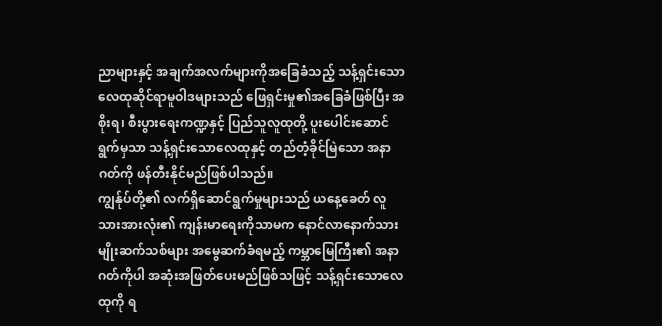ညာများနှင့် အချက်အလက်များကိုအခြေခံသည့် သန့်ရှင်းသော လေထုဆိုင်ရာမူဝါဒများသည် ဖြေရှင်းမှု၏အခြေခံဖြစ်ပြီး အစိုးရ၊ စီးပွားရေးကဏ္ဍနှင့် ပြည်သူလူထုတို့ ပူးပေါင်းဆောင်ရွက်မှသာ သန့်ရှင်းသောလေထုနှင့် တည်တံ့ခိုင်မြဲသော အနာဂတ်ကို ဖန်တီးနိုင်မည်ဖြစ်ပါသည်။
ကျွန်ုပ်တို့၏ လက်ရှိဆောင်ရွက်မှုများသည် ယနေ့ခေတ် လူသားအားလုံး၏ ကျန်းမာရေးကိုသာမက နောင်လာနောက်သား မျိုးဆက်သစ်များ အမွေဆက်ခံရမည့် ကမ္ဘာမြေကြီး၏ အနာဂတ်ကိုပါ အဆုံးအဖြတ်ပေးမည်ဖြစ်သဖြင့် သန့်ရှင်းသောလေထုကို ရ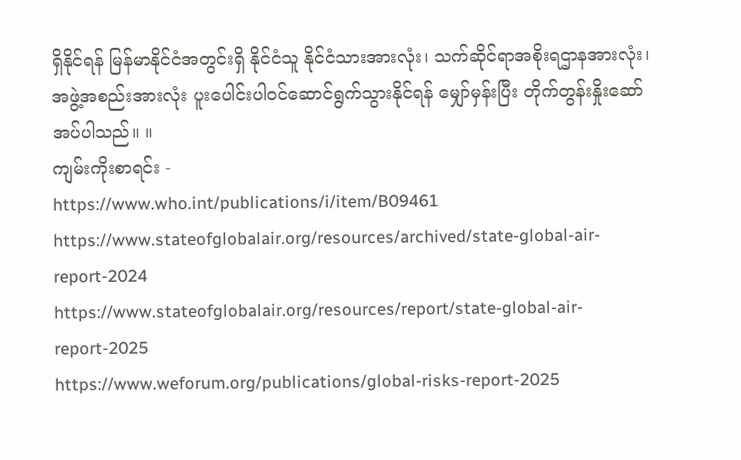ရှိနိုင်ရန် မြန်မာနိုင်ငံအတွင်းရှိ နိုင်ငံသူ နိုင်ငံသားအားလုံး၊ သက်ဆိုင်ရာအစိုးရဌာနအားလုံး၊ အဖွဲ့အစည်းအားလုံး ပူးပေါင်းပါဝင်ဆောင်ရွက်သွားနိုင်ရန် မျှော်မှန်းပြီး တိုက်တွန်းနှိုးဆော်အပ်ပါသည်။ ။
ကျမ်းကိုးစာရင်း -
https://www.who.int/publications/i/item/B09461
https://www.stateofglobalair.org/resources/archived/state-global-air-report-2024
https://www.stateofglobalair.org/resources/report/state-global-air-report-2025
https://www.weforum.org/publications/global-risks-report-2025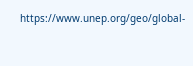https://www.unep.org/geo/global-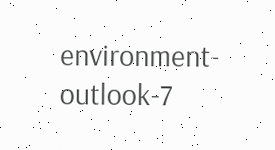environment-outlook-7